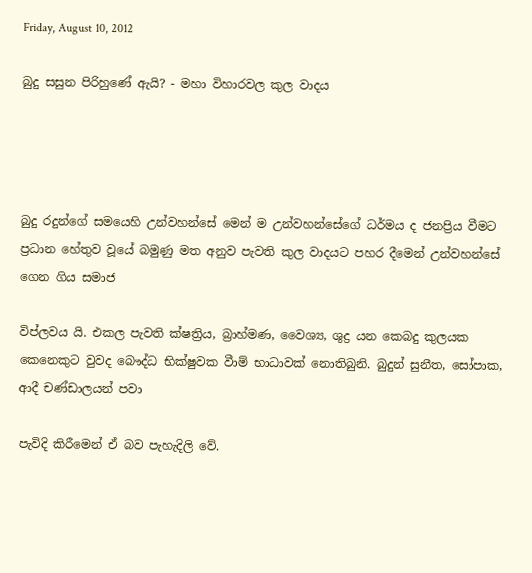Friday, August 10, 2012

බුදු සසුන පිරිහුණේ ඇයි? - මහා විහාරවල කුල වාදය




බුදු රදුන්ගේ සමයෙහි උන්වහන්සේ මෙන් ම උන්වහන්සේගේ ධර්මය ද ජනප්‍රිය වීමට ප්‍රධාන හේතුව වූයේ බමුණු මත අනුව පැවති කුල වාදයට පහර දීමෙන් උන්වහන්සේ ගෙන ගිය සමාජ

විප්ලවය යි. එකල පැවති ක්ෂත්‍රිය, බ්‍රාහ්මණ, වෛශ්‍ය, ශුද්‍ර යන කෙබදු කුලයක කෙනෙකුට වුවද බෞද්ධ භික්ෂුවක වීාම් භාධාවක් නොතිබුනි. බුදුන් සුනීත, සෝපාක, ආදී චණ්ඩාලයන් පවා

පැවිදි කිරීමෙන් ඒ බව පැහැදිලි වේ.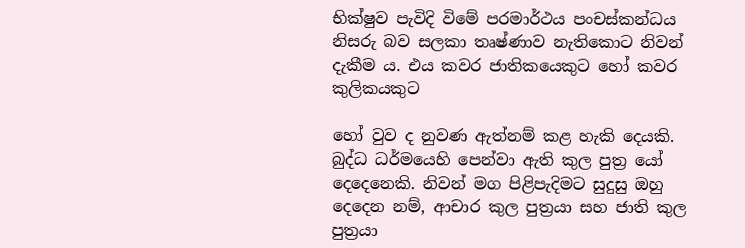භික්ෂුව පැවිදි විමේ පරමාර්ථය පංචස්කන්ධය නිසරු බව සලකා තෘෂ්ණාව නැතිකොට නිවන් දැකීම ය. එය කවර ජාතිකයෙකුට හෝ කවර කුලිකයකුට

හෝ වුව ද නුවණ ඇත්නම් කළ හැකි දෙයකි. බුද්ධ ධර්මයෙහි පෙන්වා ඇති කුල පුත්‍ර යෝ දෙදෙනෙකි. නිවන් මග පිළිපැදිමට සුදුසු ඔහු දෙදෙන නම්, ආචාර කුල පුත්‍රයා සහ ජාති කුල පුත්‍රයා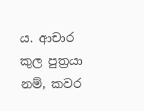ය. ආචාර කුල පුත්‍රයා නම්, කවර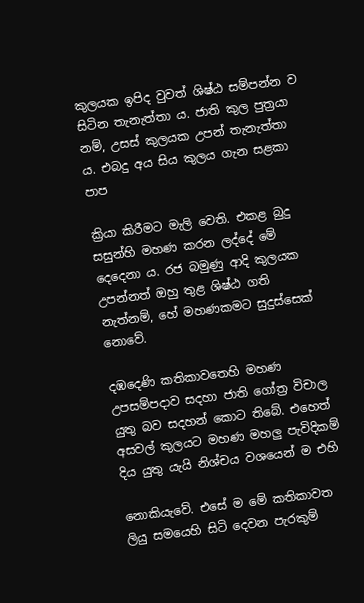කුලයක ඉපිද වුවත් ශිෂ්ඨ සම්පන්න ව සිටින තැනැත්තා ය. ජාති කුල පුත්‍රයා නම්, උසස් කුලයක උපන් තැනැත්තා ය. එබදු අය සිය කුලය ගැන සළකා පාප

ක්‍රියා කිරීමට මැලි වෙති. එකළ බුදු සසුන්හි මහණ කරන ලද්දේ මේ දෙදෙනා ය. රජ බමුණු ආදි කුලයක උපන්නත් ඔහු තුළ ශිෂ්ඨ ගති නැත්නම්, හේ මහණකමට සුදුස්සෙක් නොවේ.

දඹදෙණි කතිකාවතෙහි මහණ උපසම්පදාව සදහා ජාති ගෝත්‍ර විචාල යුතු බව සදහන් කොට තිබේ. එහෙත් අසවල් කුලයට මහණ මහලු පැවිදිකම් දිය යුතු යැයි නිශ්චය වශයෙන් ම එහි

නොකියැවේ. එසේ ම මේ කතිකාවත ලියු සමයෙහි සිටි දෙවන පැරකුම්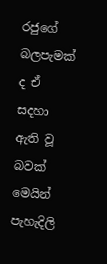රජුගේ බලපැමක් ද ඒ සදහා ඇති වූ බවක් මෙයින් පැහැදිලි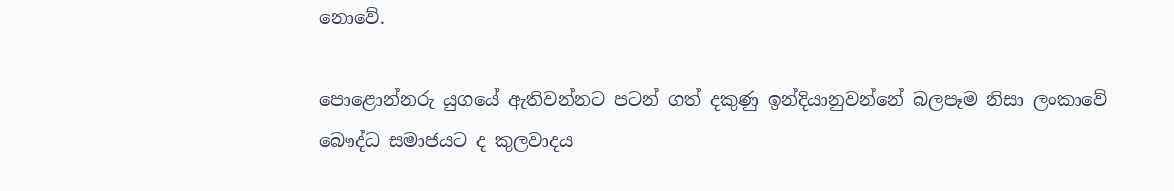නොවේ.

පොළොන්නරු යුගයේ ඇතිවන්නට පටන් ගත් දකුණු ඉන්දියානුවන්නේ බලපෑම නිසා ලංකාවේ බෞද්ධ සමාජයට ද කුලවාදය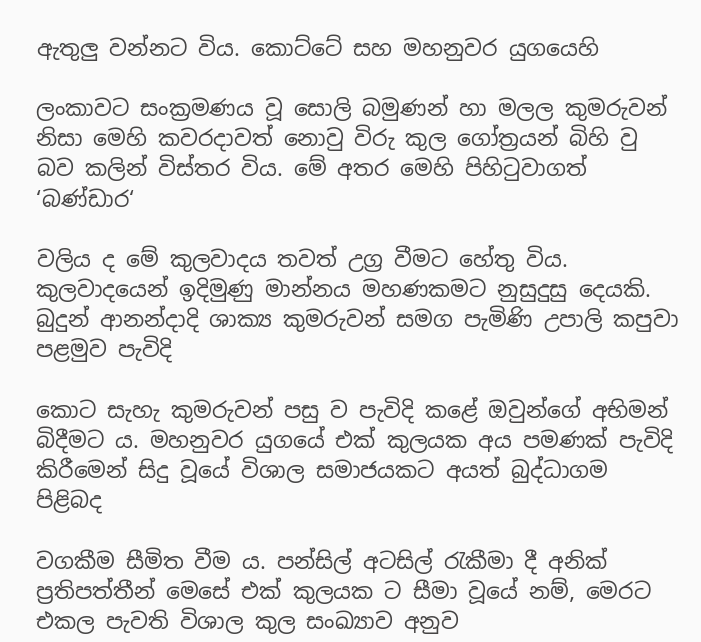ඇතුලු වන්නට විය. කොට්ටේ සහ මහනුවර යුගයෙහි

ලංකාවට සංක්‍රමණය වූ සොලි බමුණන් හා මලල කුමරුවන් නිසා මෙහි කවරදාවත් නොවු විරු කුල ගෝත්‍රයන් බිහි වු බව කලින් විස්තර විය. මේ අතර මෙහි පිහිටුවාගත් ‘බණ්ඩාර‘

වලිය ද මේ කුලවාදය තවත් උග්‍ර වීමට හේතු විය. කුලවාදයෙන් ඉදිමුණු මාන්නය මහණකමට නුසුදුසු දෙයකි. බුදුන් ආනන්දාදි ශාක්‍ය කුමරුවන් සමග පැමිණි උපාලි කපුවා පළමුව පැවිදි

කොට සැහැ කුමරුවන් පසු ව පැවිදි කළේ ඔවුන්ගේ අභිමන් බිදීමට ය. මහනුවර යුගයේ එක් කුලයක අය පමණක් පැවිදි කිරීමෙන් සිදු වූයේ විශාල සමාජයකට අයත් බුද්ධාගම පිළිබද

වගකීම සීමිත වීම ය. පන්සිල් අටසිල් රැකීමා දී අනික් ප්‍රතිපත්තීන් මෙසේ එක් කුලයක ට සීමා වූයේ නම්, මෙරට එකල පැවති විශාල කුල සංඛ්‍යාව අනුව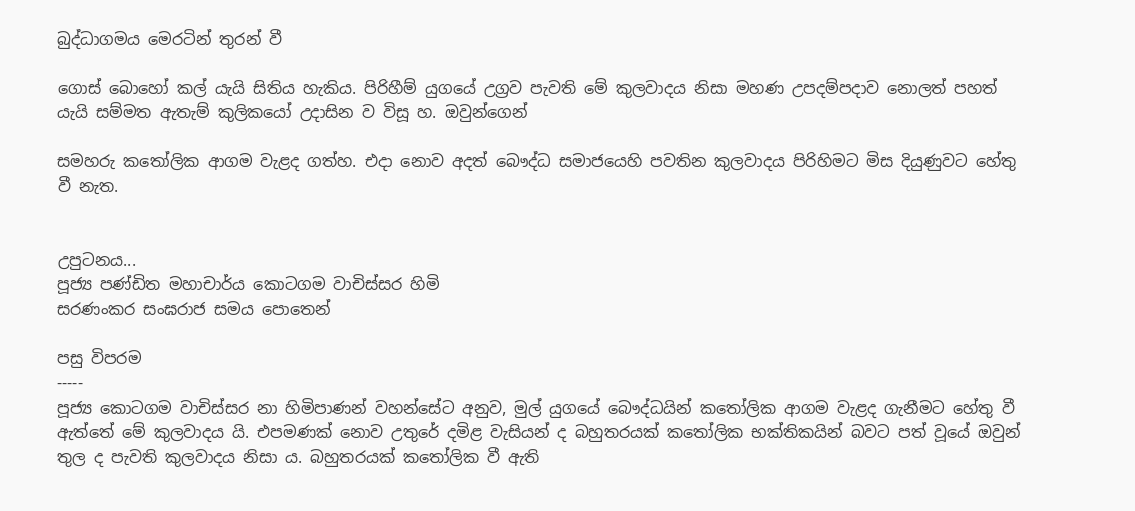බුද්ධාගමය මෙරටින් තුරන් වී

ගොස් බොහෝ කල් යැයි සිතිය හැකිය. පිරිහීම් යුගයේ උග්‍රව පැවති මේ කුලවාදය නිසා මහණ උපදම්පදාව නොලත් පහත් යැයි සම්මත ඇතැම් කුලිකයෝ උදාසින ව විසූ හ. ඔවුන්ගෙන්

සමහරු කතෝලික ආගම වැළද ගත්හ. එදා නොව අදත් බෞද්ධ සමාජයෙහි පවතින කුලවාදය පිරිහිමට මිස දියුණුවට හේතු වී නැත.


උපුටනය...
පූජ්‍ය පණ්ඩිත මහාචාර්ය කොටගම වාචිස්සර හිමි
සරණංකර සංඝරාජ සමය පොතෙන්

පසු විපරම
-----
පූජ්‍ය කොටගම වාචිස්සර නා හිමිපාණන් වහන්සේට අනුව, මුල් යුගයේ බෞද්ධයින් කතෝලික ආගම වැළද ගැනීමට හේතු වී ඇත්තේ මේ කුලවාදය යි. එපමණක් නොව උතුරේ දමිළ වැසියන් ද බහුතරයක් කතෝලික භක්තිකයින් බවට පත් වූයේ ඔවුන් තුල ද පැවති කුලවාදය නිසා ය. බහුතරයක් කතෝලික වී ඇති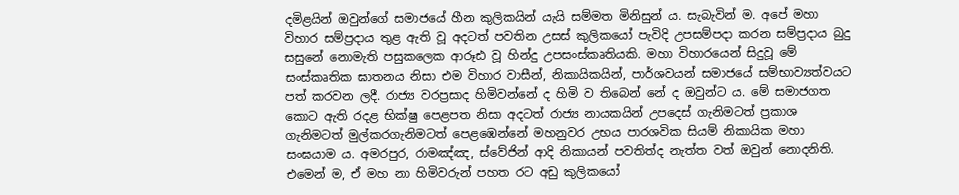දමිළයින් ඔවුන්ගේ සමාජයේ හීන කුලිකයින් යැයි සම්මත මිනිසුන් ය. සැබැවින් ම. අපේ මහා විහාර සම්ප්‍රදාය තුළ ඇති වූ අදටත් පවතින උසස් කුලිකයෝ පැවිදි උපසම්පදා කරන සම්ප්‍රදාය බුදු සසුනේ නොමැති පසුකලෙක ආරූඪ වූ හින්දු උපසංස්කෘතියකි. මහා විහාරයෙන් සිදුවූ මේ සංස්කෘතික ඝාතනය නිසා එම විහාර වාසීන්, නිකායිකයින්, පාර්ශවයන් සමාජයේ සම්භාව්‍යත්වයට පත් කරවන ලදී. රාජ්‍ය වරප්‍රසාද හිමිවන්නේ ද හිමි ව තිබෙන් නේ ද ඔවුන්ට ය. මේ සමාජගත කොට ඇති රදළ භික්ෂු පෙළපත නිසා අදටත් රාජ්‍ය නායකයින් උපදෙස් ගැනිමටත් ප්‍රකාශ ගැනිමටත් මුල්කරගැනිමටත් පෙළඹෙන්නේ මහනුවර උභය පාරශවික සියම් නිකායික මහා සංඝයාම ය. අමරපුර, රාමඤ්ඤ, ස්වේජින් ආදි නිකායන් පවතිත්ද නැත්ත වත් ඔවුන් නොදනිති. එමෙන් ම, ඒ මහ නා හිමිවරුන් පහත රට අඩු කුලිකයෝ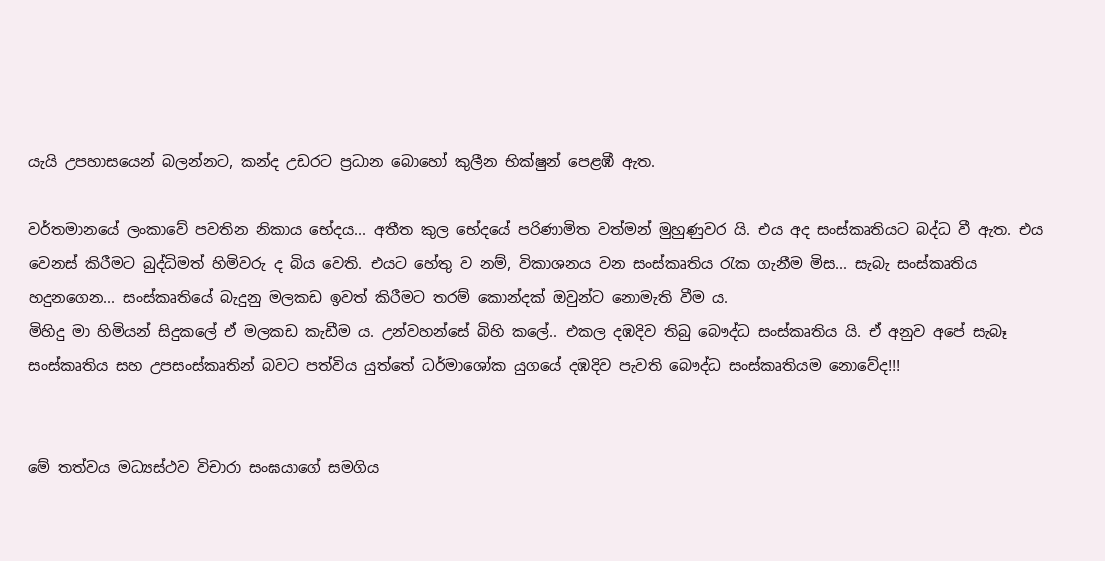යැයි උපහාසයෙන් බලන්නට, කන්ද උඩරට ප්‍රධාන බොහෝ කුලීන භික්ෂුන් පෙළඹී ඇත.

වර්තමානයේ ලංකාවේ පවතින නිකාය භේදය... අතීත කුල භේදයේ පරිණාමිත වත්මන් මුහුණුවර යි. එය අද සංස්කෘතියට බද්ධ වී ඇත. එය වෙනස් කිරීමට බුද්ධිමත් හිමිවරු ද බිය වෙති. එයට හේතු ව නම්, විකාශනය වන සංස්කෘතිය රැක ගැනීම මිස... සැබැ සංස්කෘතිය හදුනගෙන... සංස්කෘතියේ බැදුනු මලකඩ ඉවත් කිරීමට තරම් කොන්දක් ඔවුන්ට නොමැති වීම ය.
මිහිදු මා හිමියන් සිදුකලේ ඒ මලකඩ කැඩීම ය. උන්වහන්සේ බිහි කලේ.. එකල දඹදිව තිබු බෞද්ධ සංස්කෘතිය යි. ඒ අනුව අපේ සැබෑ සංස්කෘතිය සහ උපසංස්කෘතින් බවට පත්විය යුත්තේ ධර්මාශෝක යුගයේ දඹදිව පැවති බෞද්ධ සංස්කෘතියම නොවේද!!!


මේ තත්වය මධ්‍යස්ථව විචාරා සංඝයාගේ සමගිය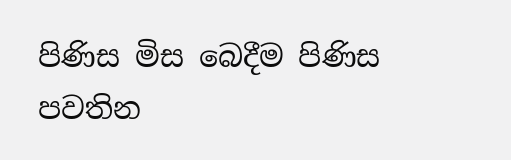පිණිස මිස බෙදීම පිණිස පවතින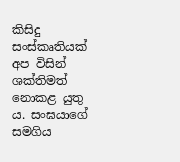කිසිදු සංස්කෘතියක් අප විසින් ශක්තිමත් නොකළ යුතු ය. සංඝයාගේ සමගිය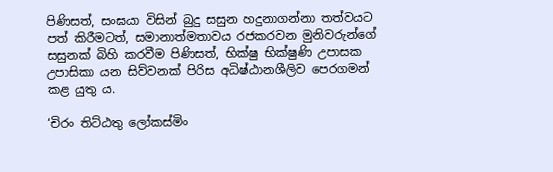පිණිසත්, සංඝයා විසින් බුදු සසුන හදුනාගන්නා තත්වයට පත් කිරීමටත්, සමානාත්මතාවය රජකරවන මුනිවරුන්ගේ සසුනක් බිහි කරවීම පිණිසත්, භික්ෂු භික්ෂුණි උපාසක උපාසිකා යන සිව්වනක් පිරිස අධිෂ්ඨානශීලිව පෙරගමන් කළ යුතු ය.

‘චිරං තිට්ඨතු ලෝකස්මිං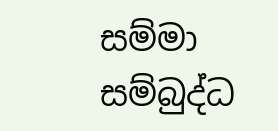සම්මා සම්බුද්ධ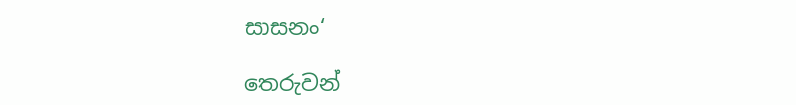සාසනං‘

තෙරුවන්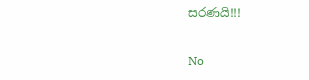සරණයි!!!

No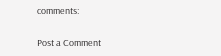comments:

Post a Comment